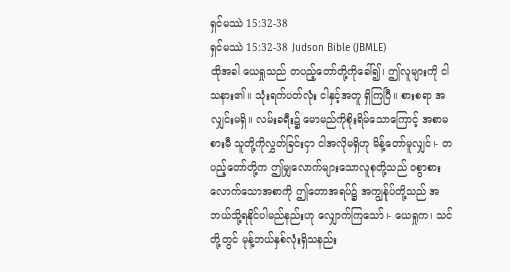ရှင်မဿဲ 15:32-38
ရှင်မဿဲ 15:32-38 Judson Bible (JBMLE)
ထိုအခါ ယေရှုသည် တပည့်တော်တို့ကိုခေါ်၍၊ ဤလူများကို ငါသနား၏။ သုံးရက်ပတ်လုံး ငါနှင့်အတူ ရှိကြပြီ။ စားစရာ အလျှင်းမရှိ။ လမ်းခရီး၌ မောမည်ကိုစိုးရိမ်သောကြောင့် အစာမစားမီ သူတို့ကိုလွှတ်ခြင်းငှာ ငါအလိုမရှိဟု မိန့်တော်မူလျှင်၊- တပည့်တော်တို့က ဤမျှလောက်များသောလူစုတို့သည် ဝစွာစားလောက်သောအစာကို ဤတောအရပ်၌ အကျွန်ုပ်တို့သည် အဘယ်သို့ရနိုင်ပါမည်နည်းဟု လျှောက်ကြသော်၊- ယေရှုက၊ သင်တို့တွင် မုန့်ဘယ်နှစ်လုံးရှိသနည်း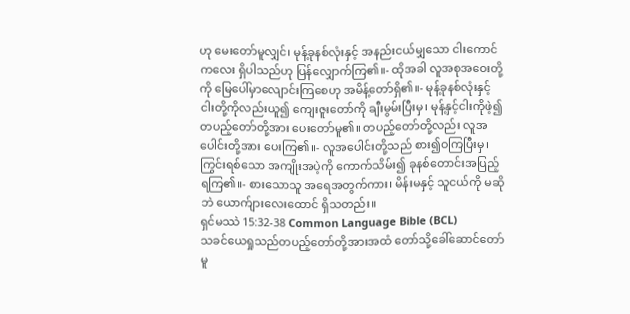ဟု မေးတော်မူလျှင်၊ မုန့်ခုနစ်လုံးနှင့် အနည်းငယ်မျှသော ငါးကောင်ကလေး ရှိပါသည်ဟု ပြန်လျှောက်ကြ၏။- ထိုအခါ လူအစုအဝေးတို့ကို မြေပေါ်မှာလျောင်းကြစေဟု အမိန့်တော်ရှိ၏။- မုန့်ခုနစ်လုံးနှင့် ငါးတို့ကိုလည်းယူ၍ ကျေးဇူးတော်ကို ချီးမွမ်းပြီးမှ၊ မုန့်နှင့်ငါးကိုဖဲ့၍ တပည့်တော်တို့အား ပေးတော်မူ၏။ တပည့်တော်တို့လည်း လူအပေါင်းတို့အား ပေးကြ၏။- လူအပေါင်းတို့သည် စား၍ဝကြပြီးမှ၊ ကြွင်းရစ်သော အကျိုးအပဲ့ကို ကောက်သိမ်း၍ ခုနစ်တောင်းအပြည့် ရကြ၏။- စားသောသူ အရေအတွက်ကား၊ မိန်းမနှင့် သူငယ်ကို မဆိုဘဲ ယောက်ျားလေးထောင် ရှိသတည်း။
ရှင်မဿဲ 15:32-38 Common Language Bible (BCL)
သခင်ယေရှုသည်တပည့်တော်တို့အားအထံ တော်သို့ခေါ်ဆောင်တော်မူ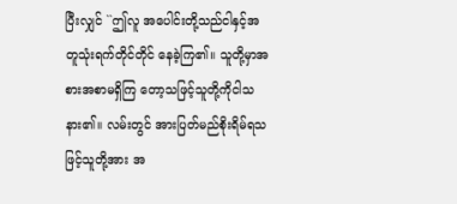ပြီးလျှင် ``ဤလူ အပေါင်းတို့သည်ငါနှင့်အတူသုံးရက်တိုင်တိုင် နေခဲ့ကြ၏။ သူတို့မှာအစားအစာမရှိကြ တော့သဖြင့်သူတို့ကိုငါသနား၏။ လမ်းတွင် အားပြတ်မည်စိုးရိမ်ရသဖြင့်သူတို့အား အ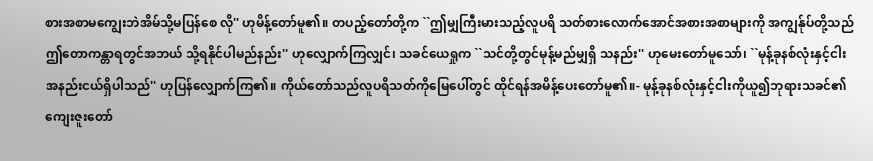စားအစာမကျွေးဘဲအိမ်သို့မပြန်စေ လို'' ဟုမိန့်တော်မူ၏။ တပည့်တော်တို့က ``ဤမျှကြီးမားသည့်လူပရိ သတ်စားလောက်အောင်အစားအစာများကို အကျွန်ုပ်တို့သည်ဤတောကန္တာရတွင်အဘယ် သို့ရနိုင်ပါမည်နည်း'' ဟုလျှောက်ကြလျှင်၊ သခင်ယေရှုက ``သင်တို့တွင်မုန့်မည်မျှရှိ သနည်း'' ဟုမေးတော်မူသော်၊ ``မုန့်ခုနစ်လုံးနှင့်ငါးအနည်းငယ်ရှိပါသည်'' ဟုပြန်လျှောက်ကြ၏။ ကိုယ်တော်သည်လူပရိသတ်ကိုမြေပေါ်တွင် ထိုင်ရန်အမိန့်ပေးတော်မူ၏။- မုန့်ခုနစ်လုံးနှင့်ငါးကိုယူ၍ဘုရားသခင်၏ ကျေးဇူးတော်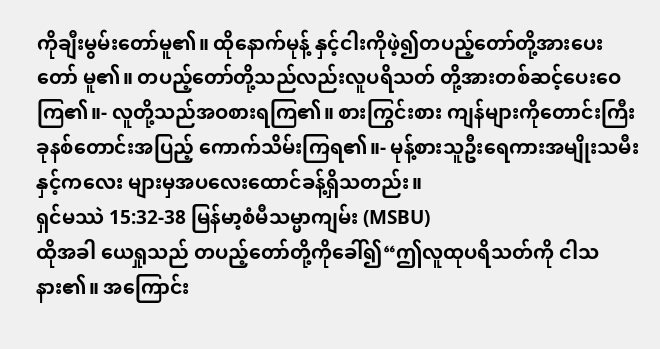ကိုချီးမွမ်းတော်မူ၏။ ထိုနောက်မုန့် နှင့်ငါးကိုဖဲ့၍တပည့်တော်တို့အားပေးတော် မူ၏။ တပည့်တော်တို့သည်လည်းလူပရိသတ် တို့အားတစ်ဆင့်ပေးဝေကြ၏။- လူတို့သည်အဝစားရကြ၏။ စားကြွင်းစား ကျန်များကိုတောင်းကြီးခုနစ်တောင်းအပြည့် ကောက်သိမ်းကြရ၏။- မုန့်စားသူဦးရေကားအမျိုးသမီးနှင့်ကလေး များမှအပလေးထောင်ခန့်ရှိသတည်း။
ရှင်မဿဲ 15:32-38 မြန်မာ့စံမီသမ္မာကျမ်း (MSBU)
ထိုအခါ ယေရှုသည် တပည့်တော်တို့ကိုခေါ်၍“ဤလူထုပရိသတ်ကို ငါသနား၏။ အကြောင်း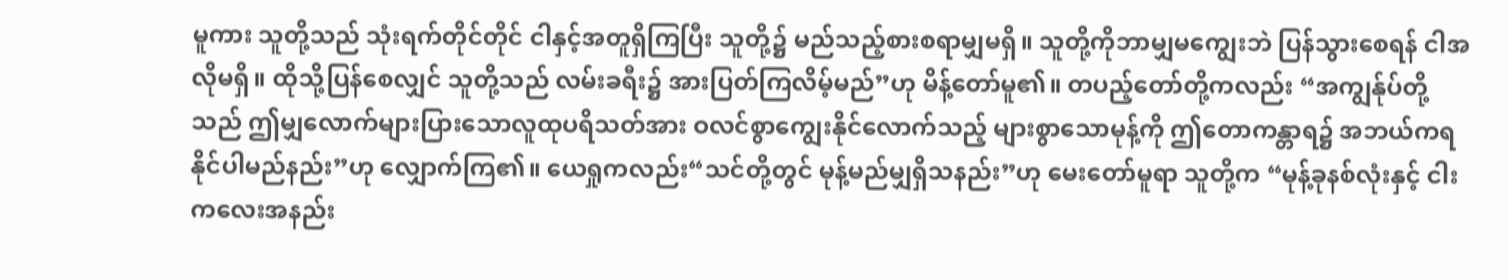မူကား သူတို့သည် သုံးရက်တိုင်တိုင် ငါနှင့်အတူရှိကြပြီး သူတို့၌ မည်သည့်စားစရာမျှမရှိ။ သူတို့ကိုဘာမျှမကျွေးဘဲ ပြန်သွားစေရန် ငါအလိုမရှိ။ ထိုသို့ပြန်စေလျှင် သူတို့သည် လမ်းခရီး၌ အားပြတ်ကြလိမ့်မည်”ဟု မိန့်တော်မူ၏။ တပည့်တော်တို့ကလည်း “အကျွန်ုပ်တို့သည် ဤမျှလောက်များပြားသောလူထုပရိသတ်အား ဝလင်စွာကျွေးနိုင်လောက်သည့် များစွာသောမုန့်ကို ဤတောကန္တာရ၌ အဘယ်ကရနိုင်ပါမည်နည်း”ဟု လျှောက်ကြ၏။ ယေရှုကလည်း“သင်တို့တွင် မုန့်မည်မျှရှိသနည်း”ဟု မေးတော်မူရာ သူတို့က “မုန့်ခုနစ်လုံးနှင့် ငါးကလေးအနည်း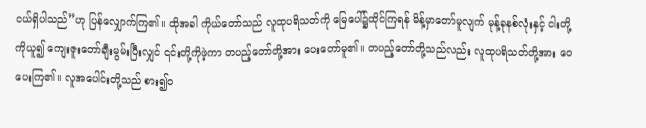ငယ်ရှိပါသည်”ဟု ပြန်လျှောက်ကြ၏။ ထိုအခါ ကိုယ်တော်သည် လူထုပရိသတ်ကို မြေပေါ်၌ထိုင်ကြရန် မိန့်မှာတော်မူလျက် မုန့်ခုနစ်လုံးနှင့် ငါးတို့ကိုယူ၍ ကျေးဇူးတော်ချီးမွမ်းပြီးလျှင် ၎င်းတို့ကိုဖဲ့ကာ တပည့်တော်တို့အား ပေးတော်မူ၏။ တပည့်တော်တို့သည်လည်း လူထုပရိသတ်တို့အား ဝေပေးကြ၏။ လူအပေါင်းတို့သည် စား၍ဝ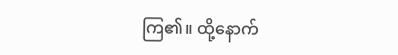ကြ၏။ ထို့နောက်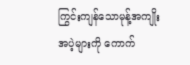ကြွင်းကျန်သောမုန့်အကျိုးအပဲ့များကို ကောက်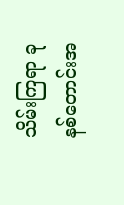သိမ်းကြရာ ခုနစ်တောင်းအ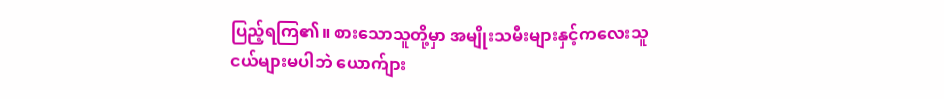ပြည့်ရကြ၏။ စားသောသူတို့မှာ အမျိုးသမီးများနှင့်ကလေးသူငယ်များမပါဘဲ ယောက်ျား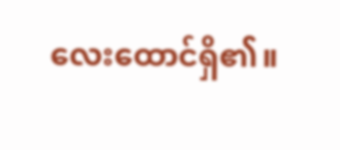လေးထောင်ရှိ၏။